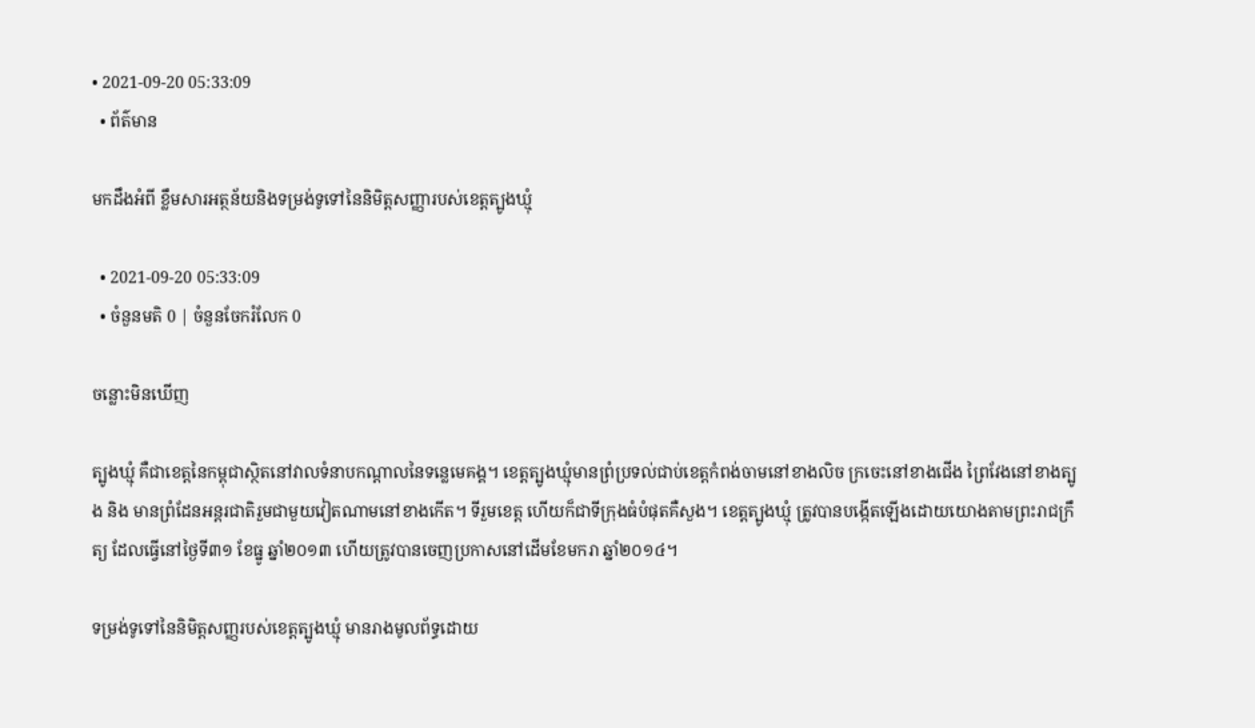• 2021-09-20 05:33:09
  • ព័ត៌មាន

មកដឹងអំពី ខ្លឹមសារអត្ថន័យនិងទម្រង់ទូទៅនៃនិមិត្តសញ្ញារបស់ខេត្តត្បូងឃ្មុំ

  • 2021-09-20 05:33:09
  • ចំនួនមតិ 0 | ចំនួនចែករំលែក 0

ចន្លោះមិនឃើញ

ត្បូងឃ្មុំ គឺជាខេត្តនៃកម្ពុជាស្ថិតនៅវាលទំនាបកណ្ដាលនៃទន្លេមេគង្គ។ ខេត្តត្បូងឃ្មុំមានព្រំប្រទល់ជាប់ខេត្តកំពង់ចាមនៅខាងលិច ក្រចេះនៅខាងជើង ព្រៃវែងនៅខាងត្បូង និង មានព្រំដែនអន្តរជាតិរួមជាមួយវៀតណាមនៅខាងកើត។ ទីរួមខេត្ត ហើយក៏ជាទីក្រុងធំបំផុតគឺសួង។ ខេត្តត្បូងឃ្មុំ ត្រូវបានបង្កើតឡើងដោយយោងតាមព្រះរាជក្រឹត្យ ដែលធ្វើនៅថ្ងៃទី៣១ ខែធ្នូ ឆ្នាំ២០១៣ ហើយត្រូវបានចេញប្រកាសនៅដើមខែមករា ឆ្នាំ២០១៤។

ទម្រង់ទូទៅនៃនិមិត្តសញ្ញរបស់ខេត្តត្បូងឃ្មុំ មានរាងមូលព័ទ្ធដោយ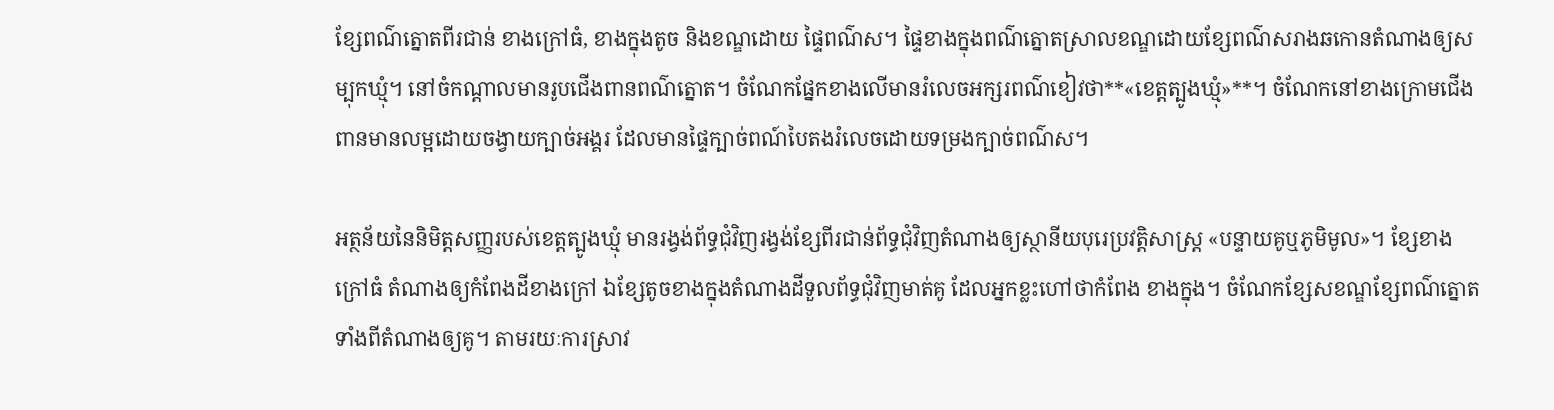ខ្សែពណ៌ត្នោតពីរជាន់ ខាងក្រៅធំ, ខាងក្នុងតូច និងខណ្ឌដោយ ផ្ទៃពណ៌ស។ ផ្ទៃខាងក្នុងពណ៌ត្នោតស្រាលខណ្ឌដោយខ្សែពណ៌សរាងឆកោនតំណាងឲ្យសម្បុកឃ្មុំ។ នៅចំកណ្តាលមានរូបជើងពានពណ៌ត្នោត។ ចំណែកផ្នែកខាងលើមានរំលេចអក្សរពណ៌ខៀវថា**«ខេត្តត្បូងឃ្មុំ»**។ ចំណែកនៅខាងក្រោមជើងពានមានលម្អដោយចង្វាយក្បាច់អង្គរ ដែលមានផ្ទៃក្បាច់ពណ៍បៃតងរំលេចដោយទម្រងក្បាច់ពណ៌ស។

អត្ថន័យនៃនិមិត្តសញ្ញរបស់ខេត្តត្បូងឃ្មុំ មានរង្វង់ព័ទ្ធជុំវិញរង្វង់ខ្សែពីរជាន់ព័ទ្ធជុំវិញតំណាងឲ្យស្ថានីយបុរេប្រវត្តិសាស្ត្រ «បន្ទាយគូឬភូមិមូល»។ ខ្សែខាងក្រៅធំ តំណាងឲ្យកំពែងដីខាងក្រៅ ឯខ្សែតូចខាងក្នុងតំណាងដីទួលព័ទ្ធជុំវិញមាត់គូ ដែលអ្នកខ្លះហៅថាកំពែង ខាងក្នុង។ ចំណែកខ្សែសខណ្ឌខ្សែពណ៌ត្នោតទាំងពីតំណាងឲ្យគូ។ តាមរយៈការស្រាវ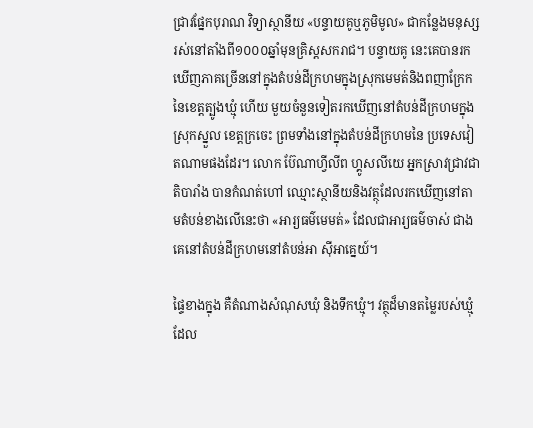ជ្រាវផ្នែកបុរាណ វិទ្យាស្ថានីយ «បន្ទាយគូឬភូមិមូល» ជាកន្លែងមនុស្សរស់នៅតាំងពី១០០០ឆ្នាំមុនគ្រិស្តសករាជ។ បន្ទាយគូ នេះគេបានរកឃើញភាគច្រើននៅក្នុងតំបន់ដីក្រហមក្នុងស្រុកមេមត់និងពញាក្រែកនៃខេត្តត្បូងឃ្មុំ ហើយ មួយចំនួនទៀតរកឃើញនៅតំបន់ដីក្រហមក្នុងស្រុកស្នួល ខេត្តក្រចេះ ព្រមទាំងនៅក្នុងតំបន់ដីក្រហមនៃ ប្រទេសវៀតណាមផងដែរ។ លោក ប៊ែណាហ្វីលីព ហ្គូសលីយេ អ្នកស្រាវជ្រាវជាតិបារាំង បានកំណត់ហៅ ឈ្មោះស្ថានីយនិងវត្ថុដែលរកឃើញនៅតាមតំបន់ខាងលើនេះថា «អារ្យធម៌មេមត់» ដែលជាអារ្យធម៌ចាស់ ជាងគេនៅតំបន់ដីក្រហមនៅតំបន់អា ស៊ីអាគ្នេយ៍។

ផ្ទៃខាងក្នុង គឺតំណាងសំណុសឃុំ និងទឹកឃ្មុំ។ វត្ថុដ៏មានតម្លៃរបស់ឃ្មុំដែល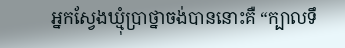អ្នកស្វែងឃ្មុំប្រាថ្នាចង់បាននោះគឺ “ក្បាលទឹ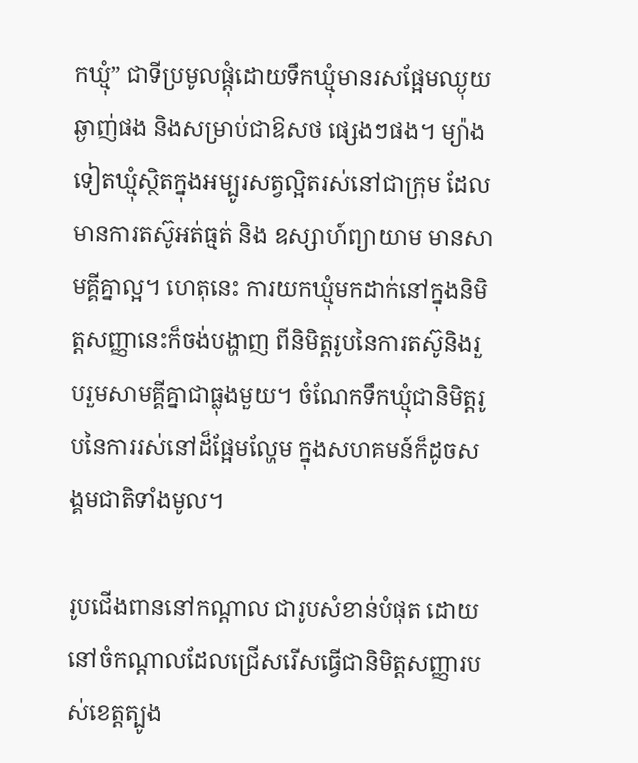កឃ្មុំ” ជាទីប្រមូលផ្តុំដោយទឹកឃ្មុំមានរសផ្អែមឈ្ងុយឆ្ងាញ់ផង និងសម្រាប់ជាឱសថ ផ្សេងៗផង។ ម្យ៉ាងទៀតឃ្មុំស្ថិតក្នុងអម្បូរសត្វល្អិតរស់នៅជាក្រុម ដែលមានការតស៊ូអត់ធ្មត់ និង ឧស្សាហ៍ព្យាយាម មានសាមគ្គីគ្នាល្អ។ ហេតុនេះ ការយកឃ្មុំមកដាក់នៅក្នុងនិមិត្តសញ្ញានេះក៏ចង់បង្ហាញ ពីនិមិត្តរូបនៃការតស៊ូនិងរួបរួមសាមគ្គីគ្នាជាធ្លុងមួយ។ ចំណែកទឹកឃ្មុំជានិមិត្តរូបនៃការរស់នៅដ៏ផ្អែមល្ហែម ក្នុងសហគមន៍ក៏ដូចសង្គមជាតិទាំងមូល។

រូបជើងពាននៅកណ្តាល ជារូបសំខាន់បំផុត ដោយនៅចំកណ្តាលដែលជ្រើសរើសធ្វើជានិមិត្តសញ្ញារបស់ខេត្តត្បូង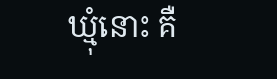ឃ្មុំនោះ គឺ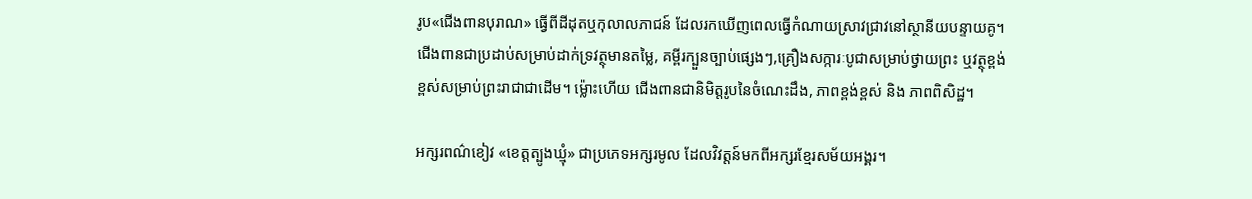រូប«ជើងពានបុរាណ» ធ្វើពីដីដុតឬកុលាលភាជន៍ ដែលរកឃើញពេលធ្វើកំណាយស្រាវជ្រាវនៅស្ថានីយបន្ទាយគូ។ ជើងពានជាប្រដាប់សម្រាប់ដាក់ទ្រវត្ថុមានតម្លៃ, គម្ពីរក្បួនច្បាប់ផ្សេងៗ,គ្រឿងសក្ការៈបូជាសម្រាប់ថ្វាយព្រះ ឬវត្ថុខ្ពង់ខ្ពស់សម្រាប់ព្រះរាជាជាដើម។ ម្ល៉ោះហើយ ជើងពានជានិមិត្តរូបនៃចំណេះដឹង, ភាពខ្ពង់ខ្ពស់ និង ភាពពិសិដ្ឋ។

អក្សរពណ៌ខៀវ «ខេត្តត្បូងឃ្មុំ» ជាប្រភេទអក្សរមូល ដែលវិវត្តន៍មកពីអក្សរខ្មែរសម័យអង្គរ។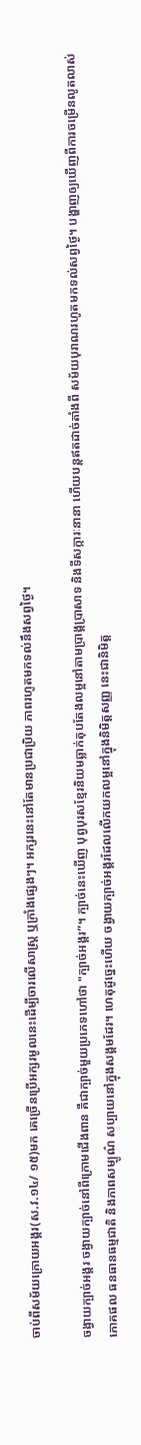ចាប់ពីសម័យក្រោយអង្គរ(ស.វ.១៤/ ១៥)មក គេច្រើនប្រើអក្សរមូលនេះដើម្បីចារលើសាស្ត្រ ឬក្រាំងផ្សេងៗ។ អក្សរនេះនៅតែមានប្រជាប្រិយ ភាពរហូតមកទល់នឹងសព្វថ្ងៃ។

ចង្វាយក្បាច់អង្គរ ចង្វាយក្បាច់នៅពីក្រោមជើងពាន គឺជាក្បាច់មួយប្រភេទហៅថា "ក្បាច់អង្គរ”។ ក្បាច់នេះឃើញ បុព្វបុរសខ្មែរនិយមឆ្លាក់តុបតែងលម្អនៅតាមប្រាង្គប្រាសាទ និងទីសក្ការៈនានា ហើយបន្តឥតដាច់តាំងពី សម័យបុរាណរហូតមកទល់សព្វថ្ងៃ។ បង្ហាញឲ្យឃើញពីការចម្រើនលូតលាស់ភោគផល ធនធានធម្មជាតិ និងភាពសម្បូណ៌ សប្បាយនៅក្នុងសង្គមដែរ។ ហេតុដូច្នេះហើយ ចង្វាយក្បាច់អង្គរដែលលើកយកលម្អនៅក្នុងនិមិត្តសញ្ញ នេះជានិមិត្ត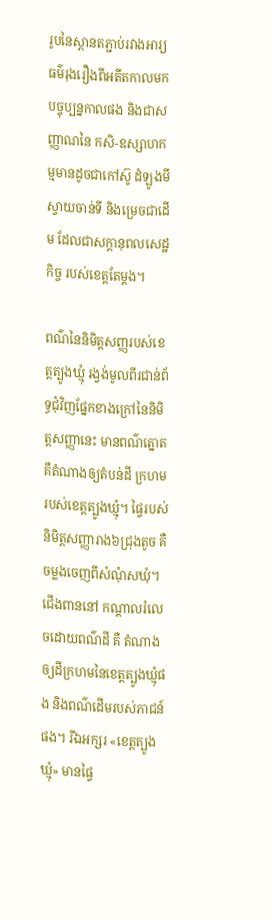រូបនៃស្ពានតភ្ជាប់រវាងអារ្យធម៌រុងរឿងពីអតីតកាលមកបច្ចុប្បន្នកាលផង និងជាសញ្ញាណនៃ កសិ-ឧស្សាហកម្មមានដូចជាកៅស៊ូ ដំឡូងមី ស្វាយចាន់ទី និងម្រេចជាដើម ដែលជាសក្តានុពលសេដ្ឋកិច្ច របស់ខេត្តតែម្តង។

ពណ៌នៃនិមិត្តសញ្ញរបស់ខេត្តត្បូងឃ្មុំ រង្វង់មូលពីរជាន់ព័ទ្ធជុំវិញផ្នែកខាងក្រៅនៃនិមិត្តសញ្ញានេះ មានពណ៌ត្នោតគឺតំណាងឲ្យតំបន់ដី ក្រហមរបស់ខេត្តត្បូងឃ្មុំ។ ផ្ទៃរបស់និមិត្តសញ្ញារាង៦ជ្រុងតូច គឺចម្លងចេញពីសំណុំសឃុំ។ ជើងពាននៅ កណ្ដាលរំលេចដោយពណ៌ដី គឺ តំណាងឲ្យដីក្រហមនៃខេត្តត្បូងឃ្មុំផង និងពណ៌ដើមរបស់ភាជន៍ផង។ រីឯអក្សរ «ខេត្តត្បូងឃ្មុំ» មានផ្ទៃ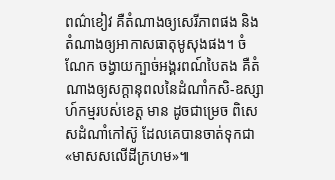ពណ៌ខៀវ គឺតំណាងឲ្យសេរីភាពផង និងតំណាងឲ្យអាកាសធាតុមូសុងផង។ ចំណែក ចង្វាយក្បាច់អង្គរពណ៍បៃតង គឺតំណាងឲ្យសក្តានុពលនៃដំណាំកសិ-ឧស្សាហ៍កម្មរបស់ខេត្ត មាន ដូចជាម្រេច ពិសេសដំណាំកៅស៊ូ ដែលគេបានចាត់ទុកជា «មាសសលើដីក្រហម»៕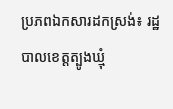ប្រភពឯកសារដកស្រង់៖ រដ្ឋបាលខេត្តត្បូងឃ្មុំ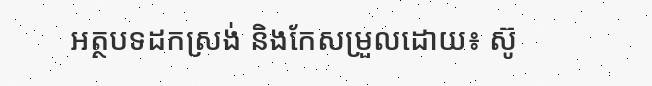អត្ថបទដកស្រង់ និងកែសម្រួលដោយ៖ ស៊ូ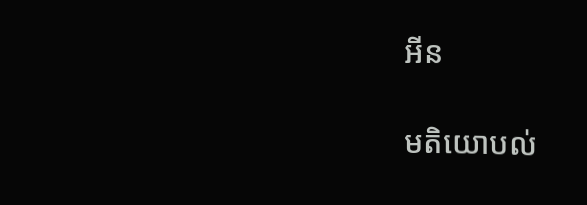អីន

មតិយោបល់